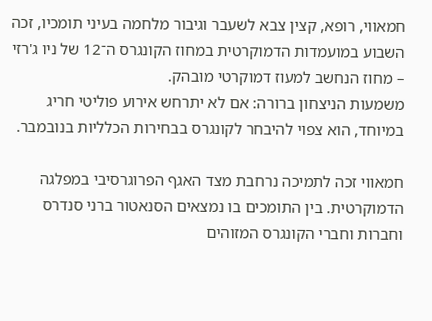חמאווי, רופא, קצין צבא לשעבר וגיבור מלחמה בעיני תומכיו, זכה השבוע במועמדות הדמוקרטית במחוז הקונגרס ה־12 של ניו ג'רזי – מחוז הנחשב למעוז דמוקרטי מובהק.
משמעות הניצחון ברורה: אם לא יתרחש אירוע פוליטי חריג במיוחד, הוא צפוי להיבחר לקונגרס בבחירות הכלליות בנובמבר.

חמאווי זכה לתמיכה נרחבת מצד האגף הפרוגרסיבי במפלגה הדמוקרטית. בין התומכים בו נמצאים הסנאטור ברני סנדרס וחברות וחברי הקונגרס המזוהים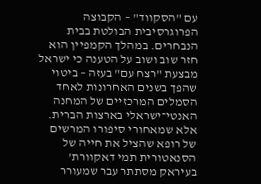עם "הסקווד" – הקבוצה הפרוגרסיבית הבולטת בבית הנבחרים. במהלך הקמפיין הוא חזר שוב ושוב על הטענה כי ישראל מבצעת "רצח עם" בעזה – ביטוי שהפך בשנים האחרונות לאחד הסמלים המרכזיים של המחנה האנטי־ישראלי בארצות הברית.
אלא שמאחורי סיפורו המרשים של רופא שהציל את חייה של הסנאטורית תמי דאקוורת' בעיראק מסתתר עבר שמעורר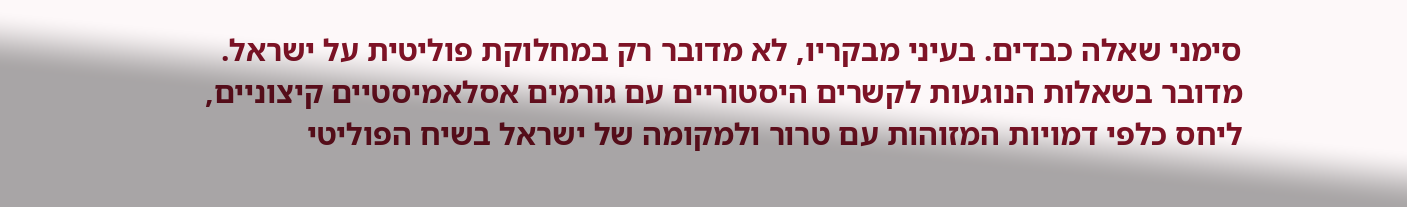סימני שאלה כבדים. בעיני מבקריו, לא מדובר רק במחלוקת פוליטית על ישראל. מדובר בשאלות הנוגעות לקשרים היסטוריים עם גורמים אסלאמיסטיים קיצוניים, ליחס כלפי דמויות המזוהות עם טרור ולמקומה של ישראל בשיח הפוליטי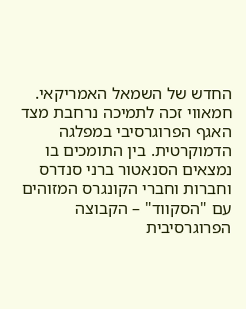החדש של השמאל האמריקאי.
חמאווי זכה לתמיכה נרחבת מצד האגף הפרוגרסיבי במפלגה הדמוקרטית. בין התומכים בו נמצאים הסנאטור ברני סנדרס וחברות וחברי הקונגרס המזוהים עם "הסקווד" – הקבוצה הפרוגרסיבית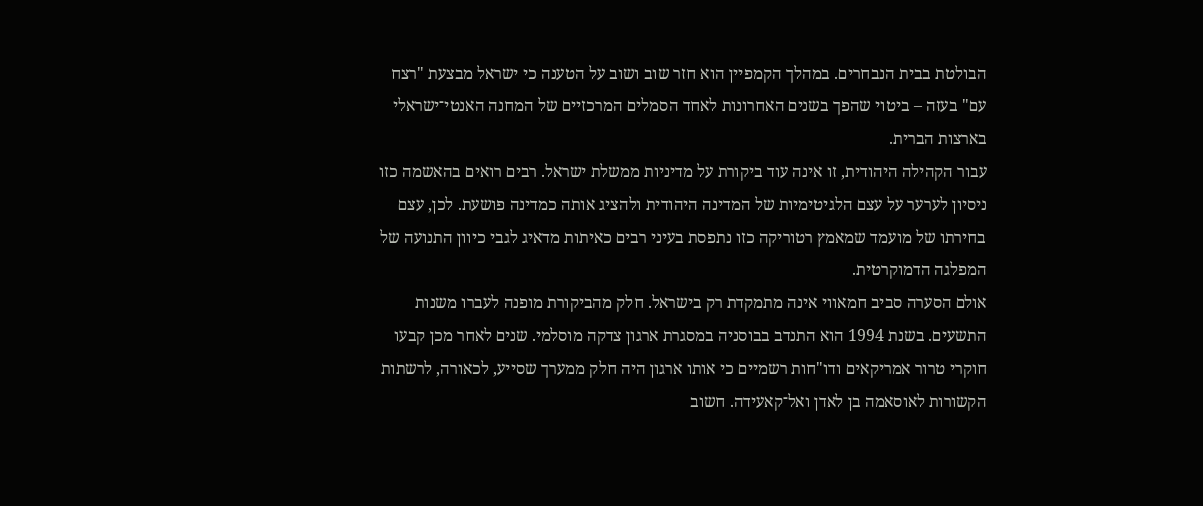הבולטת בבית הנבחרים. במהלך הקמפיין הוא חזר שוב ושוב על הטענה כי ישראל מבצעת "רצח עם" בעזה – ביטוי שהפך בשנים האחרונות לאחד הסמלים המרכזיים של המחנה האנטי־ישראלי בארצות הברית.
עבור הקהילה היהודית, זו אינה עוד ביקורת על מדיניות ממשלת ישראל. רבים רואים בהאשמה כזו ניסיון לערער על עצם הלגיטימיות של המדינה היהודית ולהציג אותה כמדינה פושעת. לכן, עצם בחירתו של מועמד שמאמץ רטוריקה כזו נתפסת בעיני רבים כאיתות מדאיג לגבי כיוון התנועה של המפלגה הדמוקרטית.
אולם הסערה סביב חמאווי אינה מתמקדת רק בישראל. חלק מהביקורת מופנה לעברו משנות התשעים. בשנת 1994 הוא התנדב בבוסניה במסגרת ארגון צדקה מוסלמי. שנים לאחר מכן קבעו חוקרי טרור אמריקאים ודו"חות רשמיים כי אותו ארגון היה חלק ממערך שסייע, לכאורה, לרשתות הקשורות לאוסאמה בן לאדן ואל־קאעידה. חשוב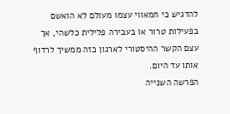להדגיש כי חמאווי עצמו מעולם לא הואשם בפעילות טרור או בעבירה פלילית כלשהי, אך עצם הקשר ההיסטורי לארגון כזה ממשיך לרדוף אותו עד היום.
הפרשה השנייה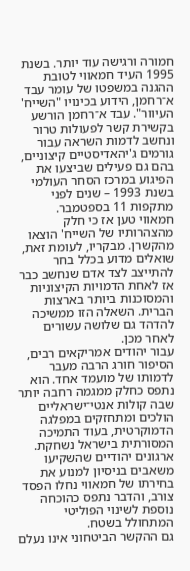חמורה ורגישה עוד יותר. בשנת 1995 העיד חמאווי לטובת ההגנה במשפטו של עומר עבד א־רחמן, הידוע בכינויו "השייח' העיוור". עבד א־רחמן הורשע בקשירת קשר לפעולות טרור ונחשב לדמות השראה עבור גורמים ג'יהאדיסטיים קיצוניים, בהם גם פעילים שביצעו את הפיגוע במרכז הסחר העולמי בשנת 1993 – שנים לפני מתקפות 11 בספטמבר.
חמאווי טען אז כי חלק מהצהרותיו של השייח' הוצאו מהקשרן. מבקריו, לעומת זאת, שואלים מדוע בכלל בחר להתייצב לצד אדם שנחשב כבר אז לאחת הדמויות הקיצוניות והמסוכנות ביותר בארצות הברית. השאלה הזו ממשיכה להדהד גם שלושה עשורים לאחר מכן.
עבור יהודים אמריקאים רבים, הסיפור חורג הרבה מעבר לדמותו של מועמד אחד. הוא נתפס כחלק ממגמה רחבה יותר שבה קולות אנטי־ישראליים הולכים ומתחזקים במפלגה הדמוקרטית, בעוד התמיכה המסורתית בישראל נשחקת. ארגונים יהודיים שהשקיעו משאבים בניסיון למנוע את בחירתו של חמאווי נחלו הפסד צורב, והדבר נתפס כהוכחה נוספת לשינוי הפוליטי המתחולל בשטח.
גם ההקשר הביטחוני אינו נעלם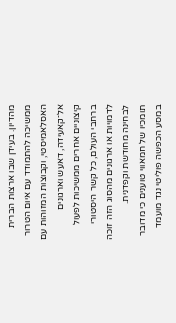מהדיון. בעידן שבו ארצות הברית ממשיכה להתמודד עם איום הטרור האסלאמיסטי, וקבוצות המזוהות עם אל־קאעידה, דאעש וארגונים קיצוניים אחרים ממשיכות לפעול ברחבי העולם, כל קשר היסטורי לדמויות או ארגונים מהסוג הזה זוכה לבחינה מחודשת וקפדנית.
תומכיו של חמאווי טוענים כי מדובר במסע הכפשה פוליטי נגד מועמד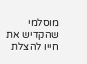מוסלמי שהקדיש את חייו להצלת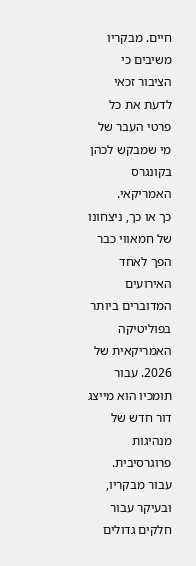חיים. מבקריו משיבים כי הציבור זכאי לדעת את כל פרטי העבר של מי שמבקש לכהן בקונגרס האמריקאי.
כך או כך, ניצחונו של חמאווי כבר הפך לאחד האירועים המדוברים ביותר בפוליטיקה האמריקאית של 2026. עבור תומכיו הוא מייצג דור חדש של מנהיגות פרוגרסיבית. עבור מבקריו, ובעיקר עבור חלקים גדולים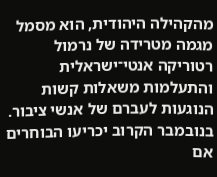מהקהילה היהודית, הוא מסמל מגמה מטרידה של נרמול רטוריקה אנטי־ישראלית והתעלמות משאלות קשות הנוגעות לעברם של אנשי ציבור.
בנובמבר הקרוב יכריעו הבוחרים אם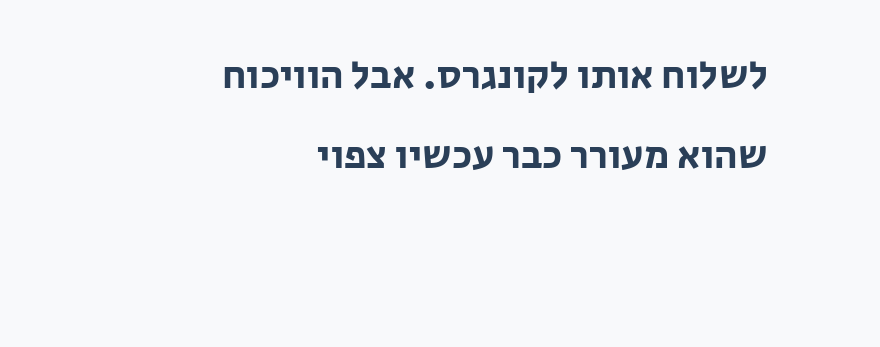לשלוח אותו לקונגרס. אבל הוויכוח שהוא מעורר כבר עכשיו צפוי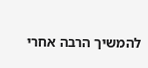להמשיך הרבה אחרי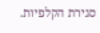סגירת הקלפיות.